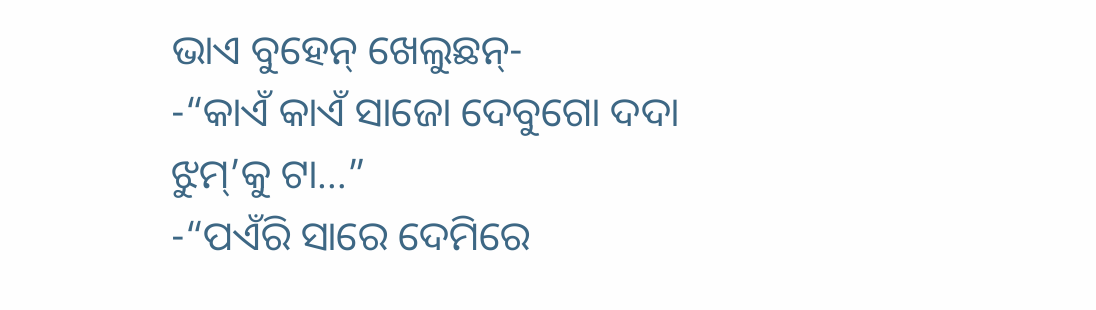ଭାଏ ବୁହେନ୍ ଖେଲୁଛନ୍-
-“କାଏଁ କାଏଁ ସାଜୋ ଦେବୁଗୋ ଦଦା ଝୁମ୍’କୁ ଟା…”
-“ପଏଁରି ସାରେ ଦେମିରେ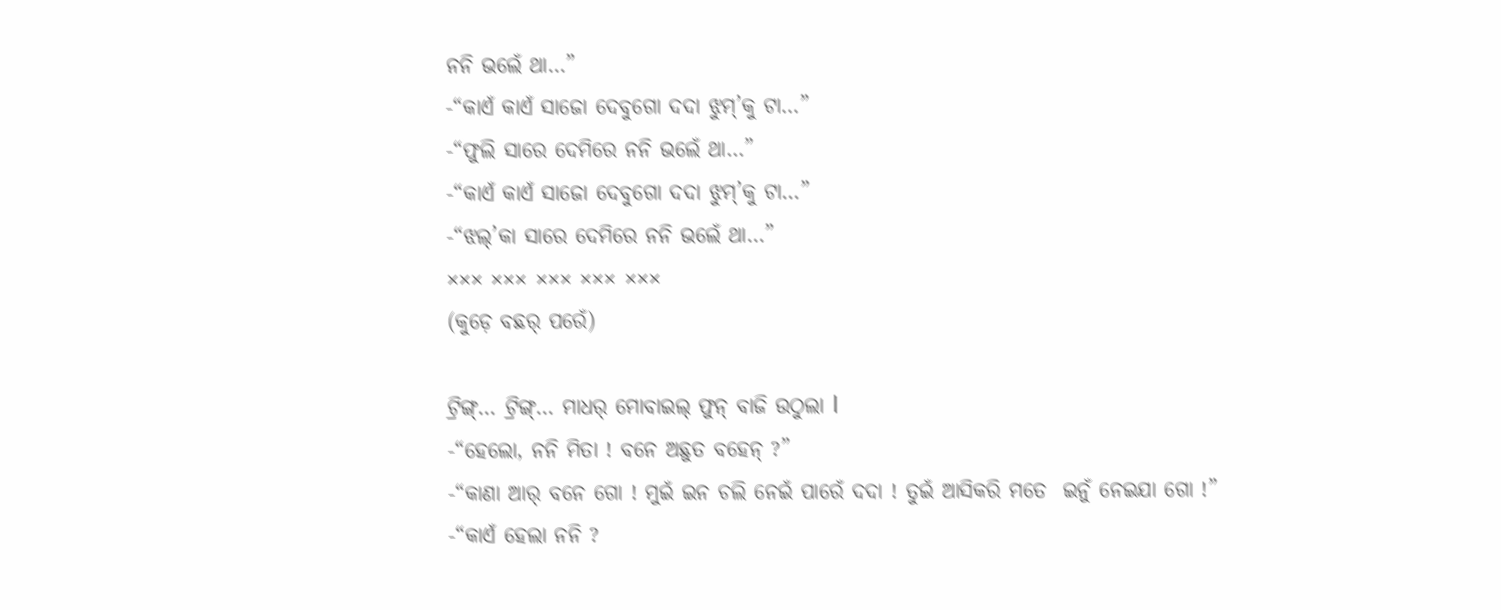ନନି ଭଲେଁ ଥା…”
-“କାଏଁ କାଏଁ ସାଜୋ ଦେବୁଗୋ ଦଦା ଝୁମ୍’କୁ ଟା…”
-“ଫୁଲି ସାରେ ଦେମିରେ ନନି ଭଲେଁ ଥା…”
-“କାଏଁ କାଏଁ ସାଜୋ ଦେବୁଗୋ ଦଦା ଝୁମ୍’କୁ ଟା…”
-“ଝଲ୍’କା ସାରେ ଦେମିରେ ନନି ଭଲେଁ ଥା…”
××× ××× ××× ××× ×××
(କୁଡ଼େ ବଛର୍ ପରେଁ)

ଟ୍ରିଙ୍ଗ୍… ଟ୍ରିଙ୍ଗ୍… ମାଧର୍ ମୋବାଇଲ୍ ଫୁନ୍ ବାଜି ଉଠୁଲା l
-“ହେଲୋ, ନନି ମିତା ! ବନେ ଅଛୁତ ବହେନ୍ ?”
-“କାଣା ଆର୍ ବନେ ଗୋ ! ମୁଇଁ ଇନ ଚଲି ନେଇଁ ପାରେଁ ଦଦା ! ତୁଇଁ ଆସିକରି ମତେ  ଇନୁଁ ନେଇଯା ଗୋ !”
-“କାଏଁ ହେଲା ନନି ?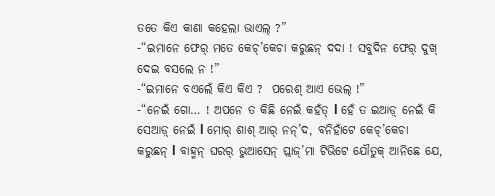ତତେ କିଏ କାଣା କହେଲା ଭାଏଲ୍ ?”
-“ଇମାନେ ଫେର୍ ମତେ କେଚ୍’କେଚା କରୁଛନ୍ ଦଦା ! ସବୁଦିନ ଫେର୍ ଦୁଖ୍ ଦେଇ ବସଲେ ନ !”
-“ଇମାନେ ବଏଲେଁ କିଏ କିଏ ?  ପରେଶ୍ ଆଏ ଭେଲ୍ !”
-“ନେଇଁ ଗୋ… ! ଅପନେ ତ କିଛି ନେଇଁ କହଁତ୍ l ହେଁ ତ ଇଆଡ଼୍ ନେଇଁ କି ସେଆଡ଼୍ ନେଇଁ l ମୋର୍ ଶାଶ୍ ଆର୍ ନନ୍’ଦ, ବନିହାଁଟେ କେଚ୍’କେଚା କରୁଛନ୍ l ବାହ୍ମନ୍ ଘରର୍ ଭୁଆସେନ୍ ପ୍ଲାଜ୍’ମା ଟିଭିଟେ ଯୌତୁକ୍ ଆନିଛେ ଯେ,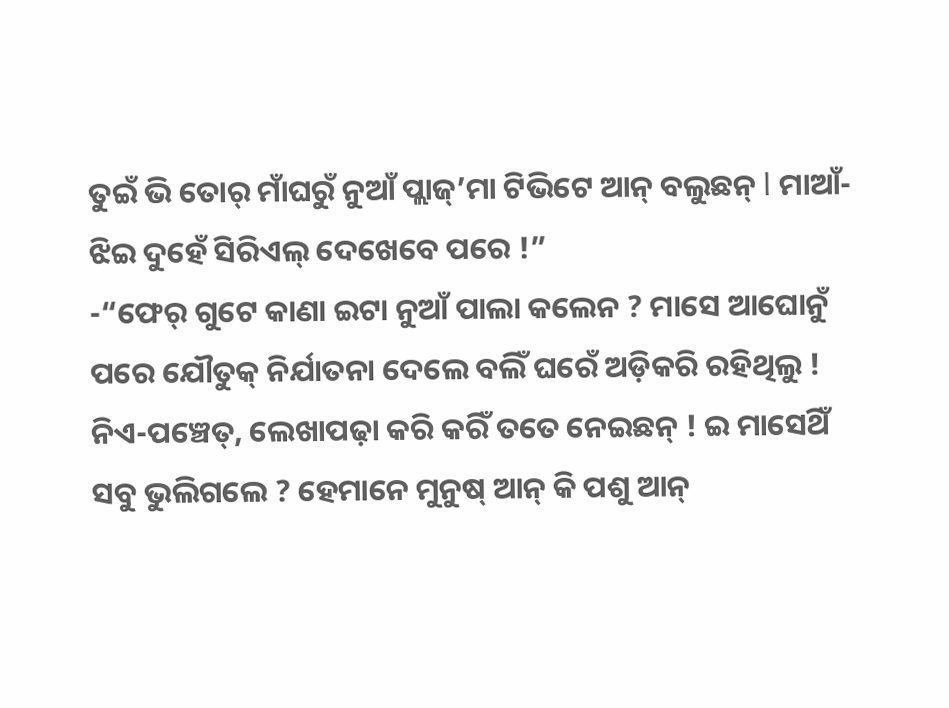ତୁଇଁ ଭି ତୋର୍ ମାଁଘରୁଁ ନୁଆଁ ପ୍ଲାଜ୍’ମା ଟିଭିଟେ ଆନ୍ ବଲୁଛନ୍ l ମାଆଁ-ଝିଇ ଦୁହେଁ ସିରିଏଲ୍ ଦେଖେବେ ପରେ !”
-“ଫେର୍ ଗୁଟେ କାଣା ଇଟା ନୁଆଁ ପାଲା କଲେନ ? ମାସେ ଆଘୋନୁଁ ପରେ ଯୌତୁକ୍ ନିର୍ଯାତନା ଦେଲେ ବଲିଁ ଘରେଁ ଅଡ଼ିକରି ରହିଥିଲୁ ! ନିଏ-ପଞ୍ଚେତ୍, ଲେଖାପଢ଼ା କରି କରିଁ ତତେ ନେଇଛନ୍ ! ଇ ମାସେଥିଁ ସବୁ ଭୁଲିଗଲେ ? ହେମାନେ ମୁନୁଷ୍ ଆନ୍ କି ପଶୁ ଆନ୍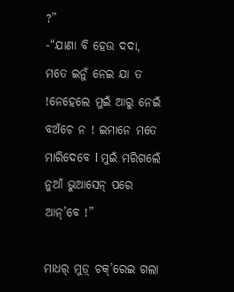?”
-“ଯାଣା ବି ହେଉ ଦଦା, ମତେ ଇନୁଁ ନେଇ ଯା ତ !ନେହେଲେ ମୁଇଁ ଆରୁ ନେଇଁ ବଅଁଚେ ନ ! ଇମାନେ ମତେ ମାରିଦେବେ l ମୁଇଁ ମରିଗଲେଁ ନୁଆଁ ଭୁଆସେନ୍ ପରେ ଆନ୍’ବେ !”

ମାଧର୍ ମୁଡ଼୍ ଚକ୍’ରେଇ ଗଲା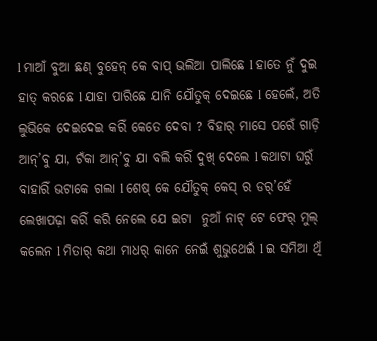l ମାଆଁ ବୁଆ ଛଣ୍ ବୁହେନ୍ କେ ବାପ୍ ଭଲିଆ ପାଲିଛେ l ହାତେ ନୁଁ ଦୁଇ ହାତ୍ କରଛେ l ଯାହା ପାରିଛେ ଯାନି ଯୌତୁକ୍ ଦେଇଛେ l ହେଲେଁ, ଅତି ଲୁଭିକେ ଦେଇଦେଇ କରିଁ କେତେ ଦେବା ? ବିହାର୍ ମାସେ ପରେଁ ଗାଡ଼ି ଆନ୍’ବୁ ଯା, ଟଁକା ଆନ୍’ବୁ ଯା ବଲି କରିଁ ଦୁଖ୍ ଦେଲେ l କଥାଟା ଘରୁଁ ବାହାରିଁ ଭଟାକେ ଗଲା l ଶେଷ୍ କେ ଯୌତୁକ୍ କେସ୍ ର ଡର୍’ହେଁ ଲେଖାପଢ଼ା କରିଁ କରି ନେଲେ ଯେ ଇଟା  ନୁଆଁ ନାଟ୍ ଟେ ଫେର୍ ମୁଲ୍ କଲେନ l ମିତାର୍ କଥା ମାଧର୍ କାନେ ନେଇଁ ଶୁଭୁଥେଇଁ l ଇ ସମିଆ ଥିଁ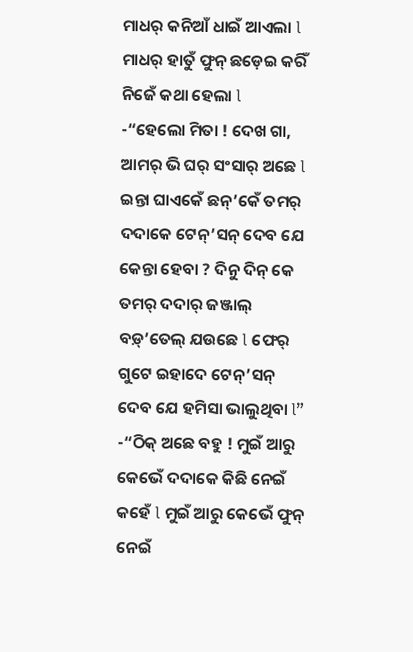ମାଧର୍ କନିଆଁ ଧାଇଁ ଆଏଲା l ମାଧର୍ ହାତୁଁ ଫୁନ୍ ଛଡ଼େଇ କରିଁ ନିଜେଁ କଥା ହେଲା l
-“ହେଲୋ ମିତା ! ଦେଖ ଗା, ଆମର୍ ଭି ଘର୍ ସଂସାର୍ ଅଛେ l ଇନ୍ତା ଘାଏକେଁ ଛନ୍’କେଁ ତମର୍ ଦଦାକେ ଟେନ୍’ସନ୍ ଦେବ ଯେ କେନ୍ତା ହେବା ? ଦିନୁ ଦିନ୍ କେ ତମର୍ ଦଦାର୍ ଜଞ୍ଜାଲ୍ ବଡ଼୍’ତେଲ୍ ଯଉଛେ l ଫେର୍ ଗୁଟେ ଇହାଦେ ଟେନ୍’ସନ୍ ଦେବ ଯେ ହମିସା ଭାଲୁଥିବା l”
-“ଠିକ୍ ଅଛେ ବହୁ ! ମୁଇଁ ଆରୁ କେଭେଁ ଦଦାକେ କିଛି ନେଇଁ କହେଁ l ମୁଇଁ ଆରୁ କେଭେଁ ଫୁନ୍ ନେଇଁ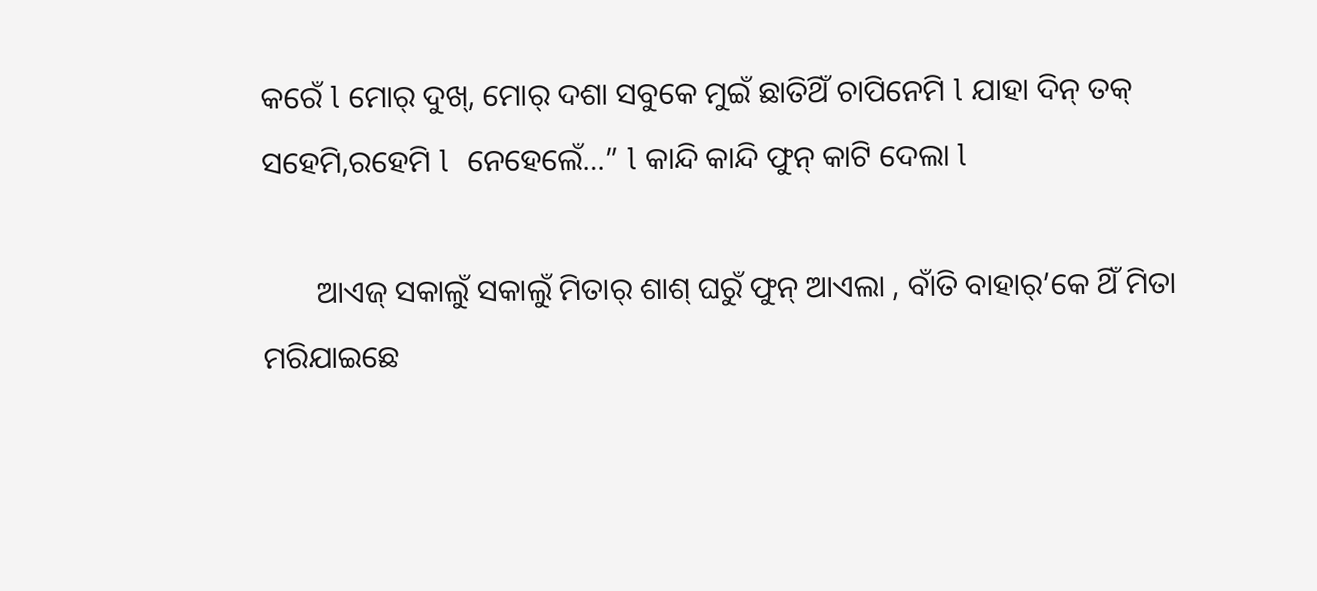କରେଁ l ମୋର୍ ଦୁଖ୍, ମୋର୍ ଦଶା ସବୁକେ ମୁଇଁ ଛାତିଥିଁ ଚାପିନେମି l ଯାହା ଦିନ୍ ତକ୍ ସହେମି,ରହେମି l  ନେହେଲେଁ…” l କାନ୍ଦି କାନ୍ଦି ଫୁନ୍ କାଟି ଦେଲା l

       ଆଏଜ୍ ସକାଲୁଁ ସକାଲୁଁ ମିତାର୍ ଶାଶ୍ ଘରୁଁ ଫୁନ୍ ଆଏଲା , ବାଁତି ବାହାର୍’କେ ଥିଁ ମିତା ମରିଯାଇଛେ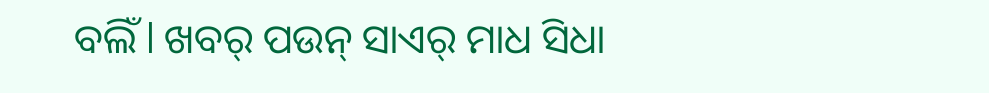ବଲିଁ l ଖବର୍ ପଉନ୍ ସାଏର୍ ମାଧ ସିଧା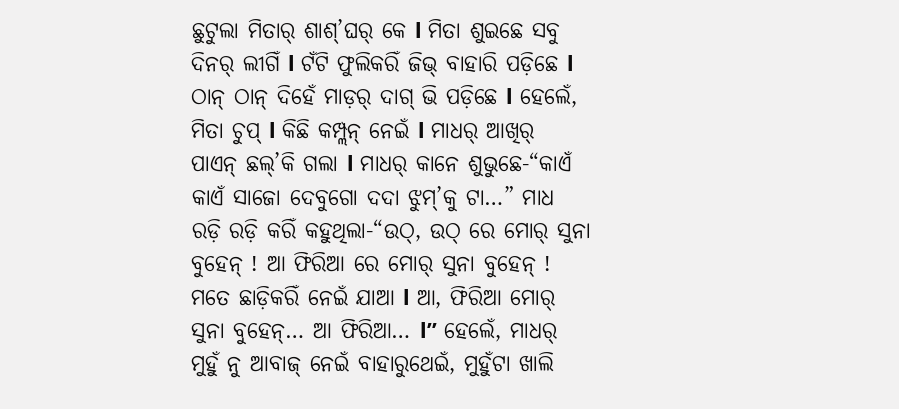ଛୁଟୁଲା ମିତାର୍ ଶାଶ୍’ଘର୍ କେ l ମିତା ଶୁଇଛେ ସବୁ ଦିନର୍ ଲୀଗିଁ l ଟଁଟି ଫୁଲିକରିଁ ଜିଭ୍ ବାହାରି ପଡ଼ିଛେ l ଠାନ୍ ଠାନ୍ ଦିହେଁ ମାଡ଼ର୍ ଦାଗ୍ ଭି ପଡ଼ିଛେ l ହେଲେଁ, ମିତା ଚୁପ୍ l କିଛି କମ୍ପ୍ଲନ୍ ନେଇଁ l ମାଧର୍ ଆଖିର୍ ପାଏନ୍ ଛଲ୍’କି ଗଲା l ମାଧର୍ କାନେ ଶୁଭୁଛେ-“କାଏଁ କାଏଁ ସାଜୋ ଦେବୁଗୋ ଦଦା ଝୁମ୍’କୁ ଟା…” ମାଧ ରଡ଼ି ରଡ଼ି କରିଁ କହୁଥିଲା-“ଉଠ୍, ଉଠ୍ ରେ ମୋର୍ ସୁନା ବୁହେନ୍ ! ଆ ଫିରିଆ ରେ ମୋର୍ ସୁନା ବୁହେନ୍ ! ମତେ ଛାଡ଼ିକରିଁ ନେଇଁ ଯାଆ l ଆ, ଫିରିଆ ମୋର୍ ସୁନା ବୁହେନ୍… ଆ ଫିରିଆ… l” ହେଲେଁ, ମାଧର୍ ମୁହୁଁ ନୁ ଆବାଜ୍ ନେଇଁ ବାହାରୁଥେଇଁ, ମୁହୁଁଟା ଖାଲି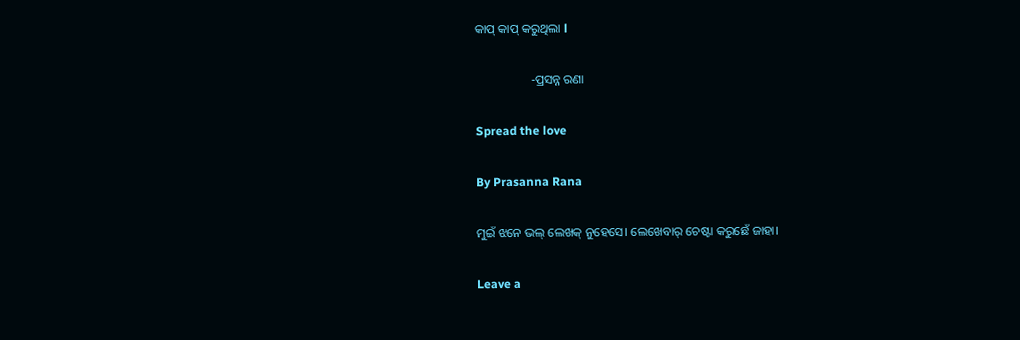କାପ୍ କାପ୍ କରୁଥିଲା l

                  -ପ୍ରସନ୍ନ ରଣା

Spread the love

By Prasanna Rana

ମୁଇଁ ଝନେ ଭଲ୍‌ ଲେଖକ୍‌ ନୁହେସେ। ଲେଖେବାର୍‌ ଚେଷ୍ଟା କରୁଛେଁ ଜାହା।

Leave a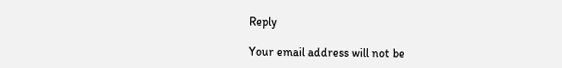Reply

Your email address will not be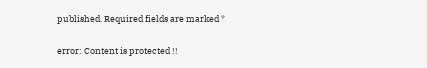published. Required fields are marked *

error: Content is protected !!